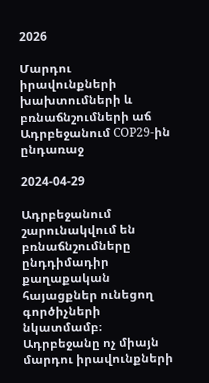2026

Մարդու իրավունքների խախտումների և բռնաճնշումների աճ Ադրբեջանում COP29-ին ընդառաջ

2024-04-29

Ադրբեջանում շարունակվում են բռնաճնշումները ընդդիմադիր քաղաքական հայացքներ ունեցող գործիչների նկատմամբ։ Ադրբեջանը ոչ միայն մարդու իրավունքների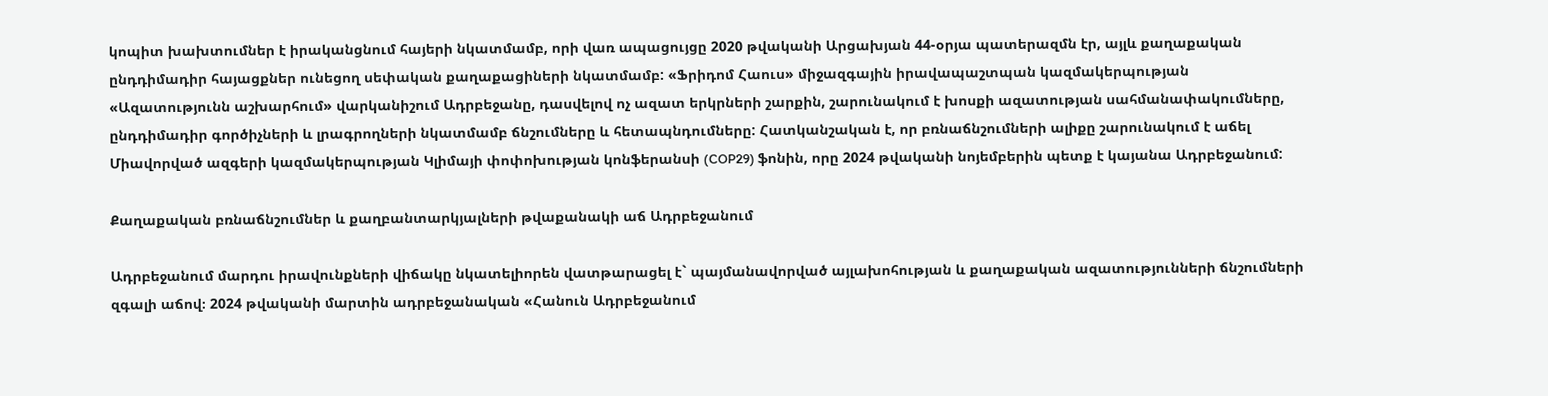կոպիտ խախտումներ է իրականցնում հայերի նկատմամբ, որի վառ ապացույցը 2020 թվականի Արցախյան 44-օրյա պատերազմն էր, այլև քաղաքական ընդդիմադիր հայացքներ ունեցող սեփական քաղաքացիների նկատմամբ: «Ֆրիդոմ Հաուս» միջազգային իրավապաշտպան կազմակերպության «Ազատությունն աշխարհում» վարկանիշում Ադրբեջանը, դասվելով ոչ ազատ երկրների շարքին, շարունակում է խոսքի ազատության սահմանափակումները, ընդդիմադիր գործիչների և լրագրողների նկատմամբ ճնշումները և հետապնդումները: Հատկանշական է, որ բռնաճնշումների ալիքը շարունակում է աճել Միավորված ազգերի կազմակերպության Կլիմայի փոփոխության կոնֆերանսի (COP29) ֆոնին, որը 2024 թվականի նոյեմբերին պետք է կայանա Ադրբեջանում:

Քաղաքական բռնաճնշումներ և քաղբանտարկյալների թվաքանակի աճ Ադրբեջանում

Ադրբեջանում մարդու իրավունքների վիճակը նկատելիորեն վատթարացել է` պայմանավորված այլախոհության և քաղաքական ազատությունների ճնշումների զգալի աճով։ 2024 թվականի մարտին ադրբեջանական «Հանուն Ադրբեջանում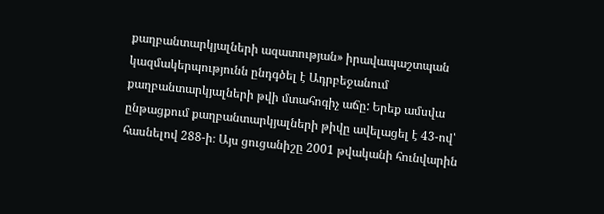քաղբանտարկյալների ազատության» իրավապաշտպան կազմակերպությունն ընդգծել է Ադրբեջանում քաղբանտարկյալների թվի մտահոգիչ աճը: Երեք ամսվա ընթացքում քաղբանտարկյալների թիվը ավելացել է 43-ով՝ հասնելով 288-ի։ Այս ցուցանիշը 2001 թվականի հունվարին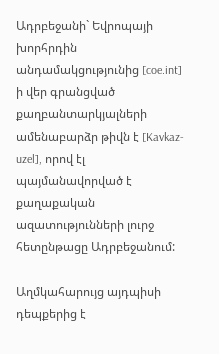Ադրբեջանի` Եվրոպայի խորհրդին անդամակցությունից [coe.int] ի վեր գրանցված քաղբանտարկյալների ամենաբարձր թիվն է [Kavkaz-uzel], որով էլ պայմանավորված է քաղաքական ազատությունների լուրջ հետընթացը Ադրբեջանում:

Աղմկահարույց այդպիսի դեպքերից է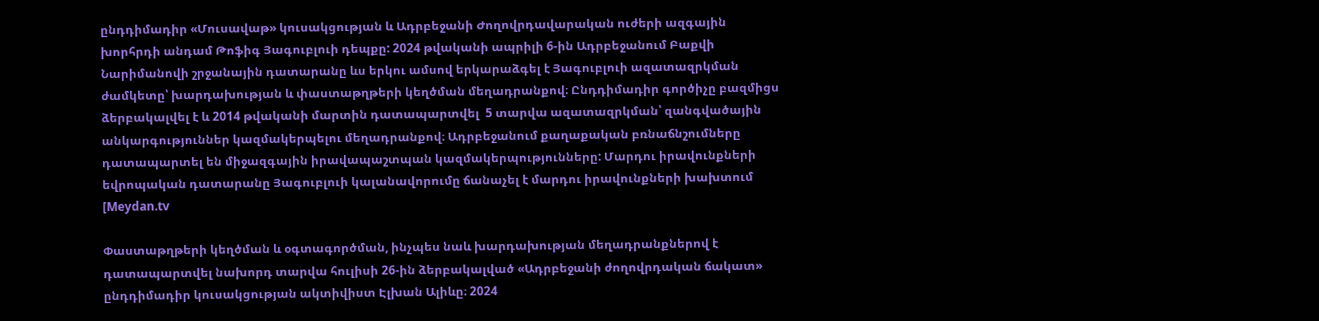ընդդիմադիր «Մուսավաթ» կուսակցության և Ադրբեջանի Ժողովրդավարական ուժերի ազգային խորհրդի անդամ Թոֆիգ Յագուբլուի դեպքը: 2024 թվականի ապրիլի 6-ին Ադրբեջանում Բաքվի Նարիմանովի շրջանային դատարանը ևս երկու ամսով երկարաձգել է Յագուբլուի ազատազրկման ժամկետը՝ խարդախության և փաստաթղթերի կեղծման մեղադրանքով։ Ընդդիմադիր գործիչը բազմիցս ձերբակալվել է և 2014 թվականի մարտին դատապարտվել  5 տարվա ազատազրկման՝ զանգվածային անկարգություններ կազմակերպելու մեղադրանքով։ Ադրբեջանում քաղաքական բռնաճնշումները դատապարտել են միջազգային իրավապաշտպան կազմակերպությունները: Մարդու իրավունքների եվրոպական դատարանը Յագուբլուի կալանավորումը ճանաչել է մարդու իրավունքների խախտում [Meydan.tv

Փաստաթղթերի կեղծման և օգտագործման, ինչպես նաև խարդախության մեղադրանքներով է դատապարտվել նախորդ տարվա հուլիսի 26-ին ձերբակալված «Ադրբեջանի ժողովրդական ճակատ» ընդդիմադիր կուսակցության ակտիվիստ Էլխան Ալիևը։ 2024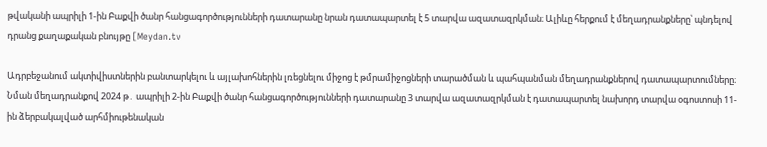թվականի ապրիլի 1-ին Բաքվի ծանր հանցագործությունների դատարանը նրան դատապարտել է 5 տարվա ազատազրկման։ Ալիևը հերքում է մեղադրանքները՝ պնդելով դրանց քաղաքական բնույթը [Meydan.tv

Ադրբեջանում ակտիվիստներին բանտարկելու և այլախոհներին լռեցնելու միջոց է թմրամիջոցների տարածման և պահպանման մեղադրանքներով դատապարտումները։ Նման մեղադրանքով 2024 թ․ ապրիլի 2-ին Բաքվի ծանր հանցագործությունների դատարանը 3 տարվա ազատազրկման է դատապարտել նախորդ տարվա օգոստոսի 11-ին ձերբակալված արհմիութենական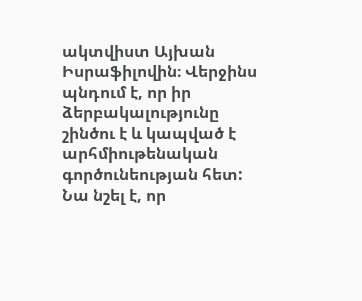ակտվիստ Այխան Իսրաֆիլովին։ Վերջինս պնդում է, որ իր ձերբակալությունը շինծու է և կապված է արհմիութենական գործունեության հետ: Նա նշել է, որ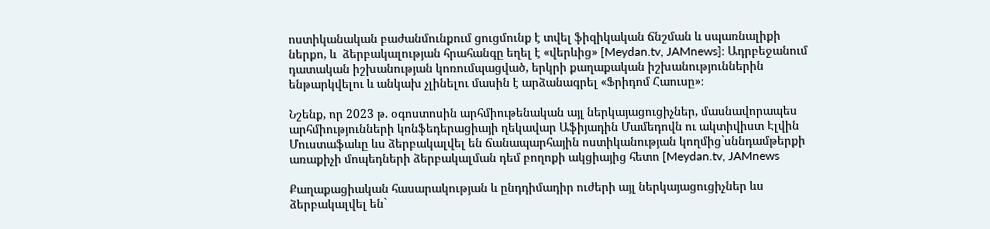ոստիկանական բաժանմունքում ցուցմունք է տվել ֆիզիկական ճնշման և սպառնալիքի ներքո, և  ձերբակալության հրահանգը եղել է «վերևից» [Meydan.tv, JAMnews]։ Ադրբեջանում դատական իշխանության կոռումպացված, երկրի քաղաքական իշխանություններին ենթարկվելու և անկախ չլինելու մասին է արձանագրել «Ֆրիդոմ Հաուսը»։

Նշենք, որ 2023 թ. օգոստոսին արհմիութենական այլ ներկայացուցիչներ, մասնավորապես արհմիությունների կոնֆեդերացիայի ղեկավար Աֆիյադին Մամեդովն ու ակտիվիստ Էլվին Մուստաֆաևը ևս ձերբակալվել են ճանապարհային ոստիկանության կողմից`սննդամթերքի առաքիչի մոպեդների ձերբակալման դեմ բողոքի ակցիայից հետո [Meydan.tv, JAMnews

Քաղաքացիական հասարակության և ընդդիմադիր ուժերի այլ ներկայացուցիչներ ևս ձերբակալվել են`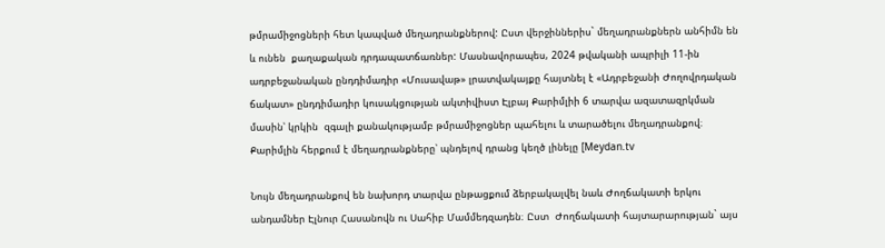թմրամիջոցների հետ կապված մեղադրանքներով: Ըստ վերջիններիս` մեղադրանքներն անհիմն են և ունեն  քաղաքական դրդապատճառներ: Մասնավորապես, 2024 թվականի ապրիլի 11-ին ադրբեջանական ընդդիմադիր «Մուսավաթ» լրատվակայքը հայտնել է «Ադրբեջանի Ժողովրդական ճակատ» ընդդիմադիր կուսակցության ակտիվիստ Էլբայ Քարիմլիի 6 տարվա ազատազրկման մասին՝ կրկին  զգալի քանակությամբ թմրամիջոցներ պահելու և տարածելու մեղադրանքով։ Քարիմլին հերքում է մեղադրանքները՝ պնդելով դրանց կեղծ լինելը [Meydan.tv

Նույն մեղադրանքով են նախորդ տարվա ընթացքում ձերբակալվել նաև Ժողճակատի երկու անդամներ Էլնուր Հասանովն ու Սահիբ Մամմեդզադեն։ Ըստ  Ժողճակատի հայտարարության` այս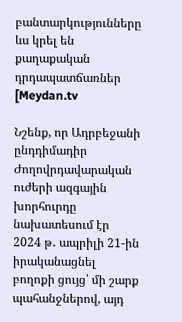բանտարկությունները ևս կրել են քաղաքական դրդապատճառներ [Meydan.tv

Նշենք, որ Ադրբեջանի ընդդիմադիր Ժողովրդավարական ուժերի ազգային խորհուրդը նախատեսում էր 2024 թ․ ապրիլի 21-ին իրականացնել բողոքի ցույց՝ մի շարք պահանջներով, այդ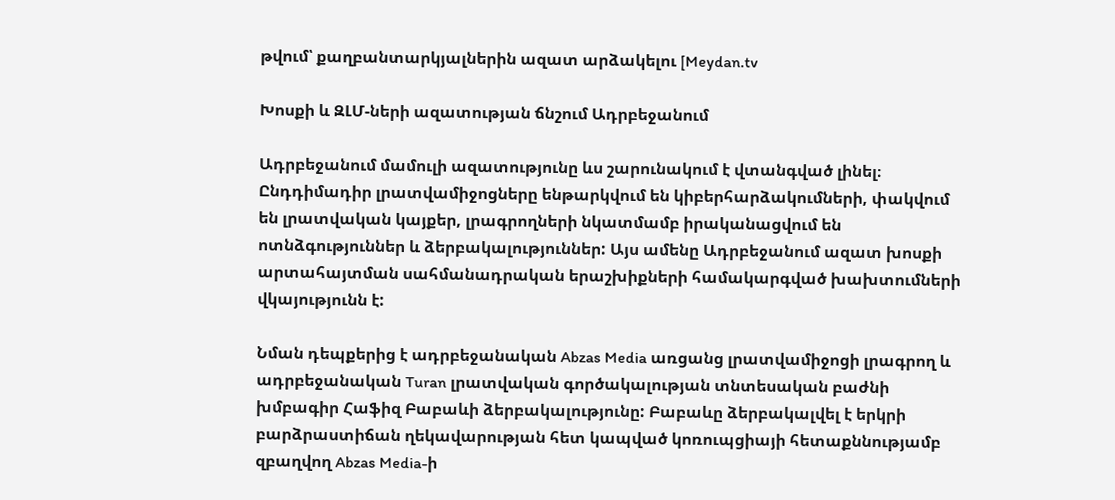թվում՝ քաղբանտարկյալներին ազատ արձակելու [Meydan.tv

Խոսքի և ԶԼՄ-ների ազատության ճնշում Ադրբեջանում

Ադրբեջանում մամուլի ազատությունը ևս շարունակում է վտանգված լինել։ Ընդդիմադիր լրատվամիջոցները ենթարկվում են կիբերհարձակումների, փակվում են լրատվական կայքեր, լրագրողների նկատմամբ իրականացվում են ոտնձգություններ և ձերբակալություններ: Այս ամենը Ադրբեջանում ազատ խոսքի արտահայտման սահմանադրական երաշխիքների համակարգված խախտումների վկայությունն է:

Նման դեպքերից է ադրբեջանական Abzas Media առցանց լրատվամիջոցի լրագրող և ադրբեջանական Turan լրատվական գործակալության տնտեսական բաժնի խմբագիր Հաֆիզ Բաբաևի ձերբակալությունը: Բաբաևը ձերբակալվել է երկրի բարձրաստիճան ղեկավարության հետ կապված կոռուպցիայի հետաքննությամբ զբաղվող Abzas Media-ի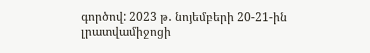գործով: 2023 թ․ նոյեմբերի 20-21-ին լրատվամիջոցի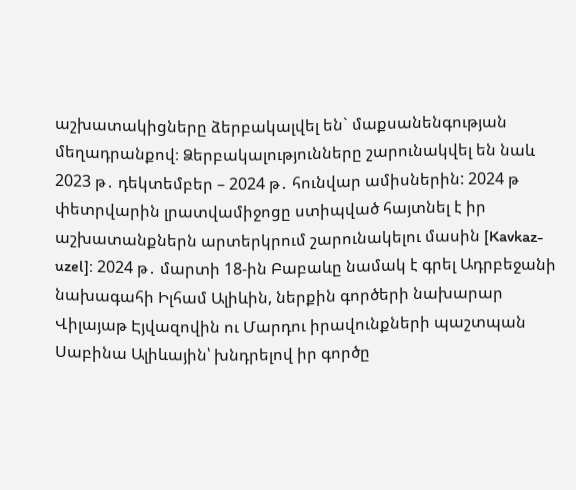աշխատակիցները ձերբակալվել են` մաքսանենգության մեղադրանքով։ Ձերբակալությունները շարունակվել են նաև 2023 թ․ դեկտեմբեր – 2024 թ․ հունվար ամիսներին: 2024 թ փետրվարին լրատվամիջոցը ստիպված հայտնել է իր աշխատանքներն արտերկրում շարունակելու մասին [Kavkaz-uzel]։ 2024 թ․ մարտի 18-ին Բաբաևը նամակ է գրել Ադրբեջանի նախագահի Իլհամ Ալիևին, ներքին գործերի նախարար Վիլայաթ Էյվազովին ու Մարդու իրավունքների պաշտպան Սաբինա Ալիևային՝ խնդրելով իր գործը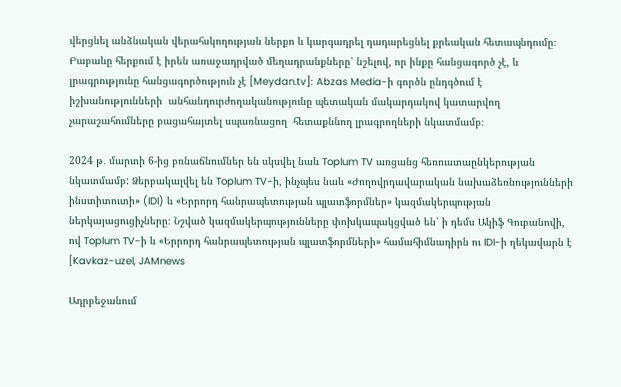վերցնել անձնական վերահսկողության ներքո և կարգադրել դադարեցնել քրեական հետապնդումը։ Բաբաևը հերքում է իրեն առաջադրված մեղադրանքները՝ նշելով, որ ինքը հանցագործ չէ, և լրագրությունը հանցագործություն չէ [Meydan.tv]։ Abzas Media-ի գործն ընդգծում է իշխանությունների  անհանդուրժողականությունը պետական մակարդակով կատարվող չարաշահումները բացահայտել սպառնացող  հետաքննող լրագրողների նկատմամբ։

2024 թ․ մարտի 6-ից բռնաճնումներ են սկսվել նաև Toplum TV առցանց հեռուստաընկերության նկատմամբ: Ձերբակալվել են Toplum TV-ի, ինչպես նաև «Ժողովրդավարական նախաձեռնությունների ինստիտուտի» (IDI) և «Երրորդ հանրապետության պլատֆորմներ» կազմակերպության ներկայացուցիչները։ Նշված կազմակերպությունները փոխկապակցված են՝ ի դեմս Ակիֆ Գուբանովի, ով Toplum TV-ի և «Երրորդ հանրապետության պլատֆորմների» համահիմնադիրն ու IDI-ի ղեկավարն է [Kavkaz-uzel, JAMnews

Ադրբեջանում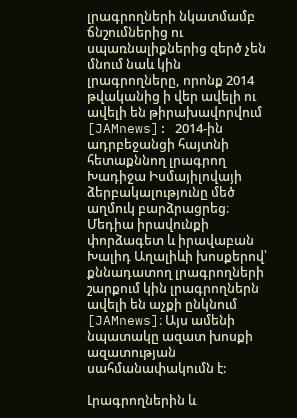լրագրողների նկատմամբ ճնշումներից ու սպառնալիքներից զերծ չեն մնում նաև կին լրագրողները, որոնք 2014 թվականից ի վեր ավելի ու ավելի են թիրախավորվում [JAMnews]: 2014-ին ադրբեջանցի հայտնի հետաքննող լրագրող Խադիջա Իսմայիլովայի ձերբակալությունը մեծ աղմուկ բարձրացրեց։ Մեդիա իրավունքի փորձագետ և իրավաբան Խալիդ Աղալիևի խոսքերով՝ քննադատող լրագրողների շարքում կին լրագրողներն ավելի են աչքի ընկնում [JAMnews]։ Այս ամենի նպատակը ազատ խոսքի ազատության սահմանափակումն է:

Լրագրողներին և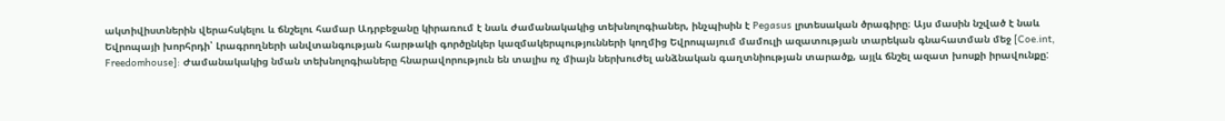ակտիվիստներին վերահսկելու և ճնշելու համար Ադրբեջանը կիրառում է նաև ժամանակակից տեխնոլոգիաներ, ինչպիսին է Pegasus լրտեսական ծրագիրը։ Այս մասին նշված է նաև Եվրոպայի խորհրդի՝ Լրագրողների անվտանգության հարթակի գործընկեր կազմակերպությունների կողմից Եվրոպայում մամուլի ազատության տարեկան գնահատման մեջ [Coe.int, Freedomhouse]: Ժամանակակից նման տեխնոլոգիաները հնարավորություն են տալիս ոչ միայն ներխուժել անձնական գաղտնիության տարածք, այլև ճնշել ազատ խոսքի իրավունքը: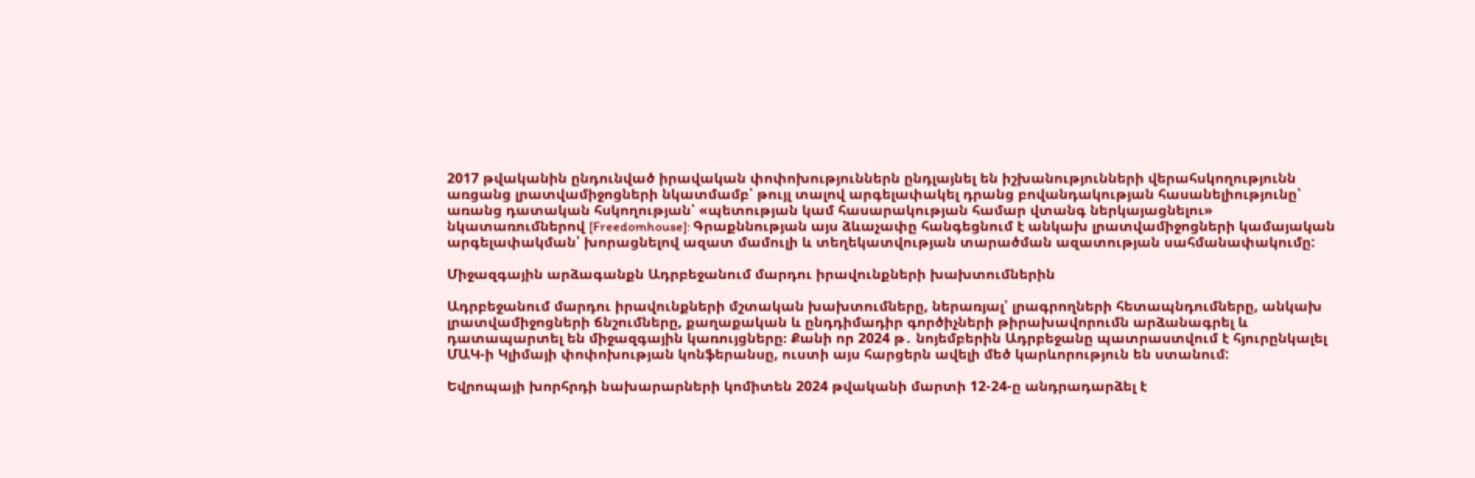2017 թվականին ընդունված իրավական փոփոխություններն ընդլայնել են իշխանությունների վերահսկողությունն առցանց լրատվամիջոցների նկատմամբ՝ թույլ տալով արգելափակել դրանց բովանդակության հասանելիությունը՝ առանց դատական հսկողության՝ «պետության կամ հասարակության համար վտանգ ներկայացնելու» նկատառումներով [Freedomhouse]: Գրաքննության այս ձևաչափը հանգեցնում է անկախ լրատվամիջոցների կամայական արգելափակման՝ խորացնելով ազատ մամուլի և տեղեկատվության տարածման ազատության սահմանափակումը:

Միջազգային արձագանքն Ադրբեջանում մարդու իրավունքների խախտումներին

Ադրբեջանում մարդու իրավունքների մշտական խախտումները, ներառյալ՝ լրագրողների հետապնդումները, անկախ լրատվամիջոցների ճնշումները, քաղաքական և ընդդիմադիր գործիչների թիրախավորումն արձանագրել և դատապարտել են միջազգային կառույցները։ Քանի որ 2024 թ․ նոյեմբերին Ադրբեջանը պատրաստվում է հյուրընկալել ՄԱԿ-ի Կլիմայի փոփոխության կոնֆերանսը, ուստի այս հարցերն ավելի մեծ կարևորություն են ստանում:

Եվրոպայի խորհրդի նախարարների կոմիտեն 2024 թվականի մարտի 12-24-ը անդրադարձել է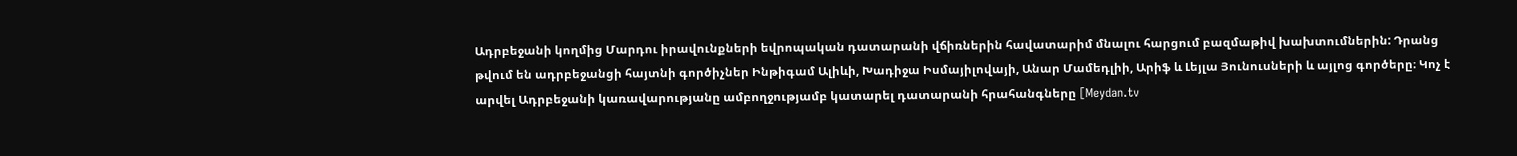Ադրբեջանի կողմից Մարդու իրավունքների եվրոպական դատարանի վճիռներին հավատարիմ մնալու հարցում բազմաթիվ խախտումներին: Դրանց թվում են ադրբեջանցի հայտնի գործիչներ Ինթիգամ Ալիևի, Խադիջա Իսմայիլովայի, Անար Մամեդլիի, Արիֆ և Լեյլա Յունուսների և այլոց գործերը։ Կոչ է արվել Ադրբեջանի կառավարությանը ամբողջությամբ կատարել դատարանի հրահանգները [Meydan.tv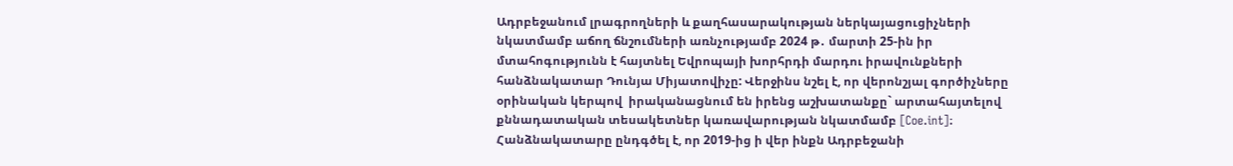Ադրբեջանում լրագրողների և քաղհասարակության ներկայացուցիչների նկատմամբ աճող ճնշումների առնչությամբ 2024 թ․ մարտի 25-ին իր մտահոգությունն է հայտնել Եվրոպայի խորհրդի մարդու իրավունքների հանձնակատար Դունյա Միյատովիչը: Վերջինս նշել է, որ վերոնշյալ գործիչները օրինական կերպով  իրականացնում են իրենց աշխատանքը` արտահայտելով քննադատական տեսակետներ կառավարության նկատմամբ [Coe.int]։ Հանձնակատարը ընդգծել է, որ 2019-ից ի վեր ինքն Ադրբեջանի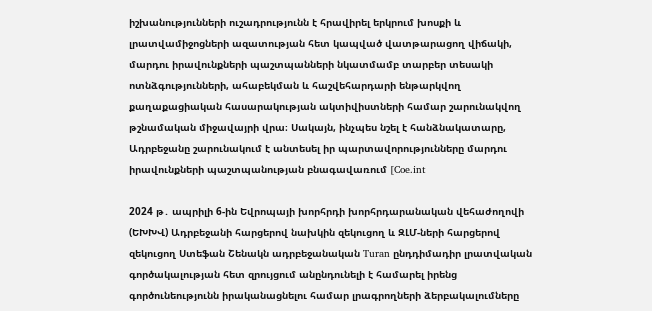իշխանությունների ուշադրությունն է հրավիրել երկրում խոսքի և լրատվամիջոցների ազատության հետ կապված վատթարացող վիճակի, մարդու իրավունքների պաշտպանների նկատմամբ տարբեր տեսակի ոտնձգությունների, ահաբեկման և հաշվեհարդարի ենթարկվող քաղաքացիական հասարակության ակտիվիստների համար շարունակվող թշնամական միջավայրի վրա։ Սակայն, ինչպես նշել է հանձնակատարը, Ադրբեջանը շարունակում է անտեսել իր պարտավորությունները մարդու իրավունքների պաշտպանության բնագավառում [Coe.int

2024 թ․ ապրիլի 6-ին Եվրոպայի խորհրդի խորհրդարանական վեհաժողովի (ԵԽԽՎ) Ադրբեջանի հարցերով նախկին զեկուցող և ԶԼՄ-ների հարցերով զեկուցող Ստեֆան Շենակն ադրբեջանական Turan ընդդիմադիր լրատվական գործակալության հետ զրույցում անընդունելի է համարել իրենց գործունեությունն իրականացնելու համար լրագրողների ձերբակալումները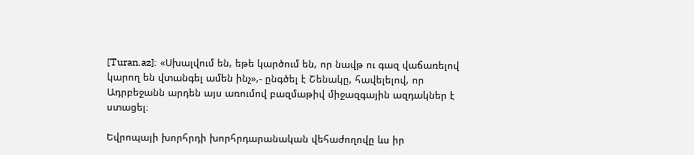[Turan.az]։ «Սխալվում են, եթե կարծում են, որ նավթ ու գազ վաճառելով կարող են վտանգել ամեն ինչ»,- ընգծել է Շենակը, հավելելով, որ Ադրբեջանն արդեն այս առումով բազմաթիվ միջազգային ազդակներ է ստացել։

Եվրոպայի խորհրդի խորհրդարանական վեհաժողովը ևս իր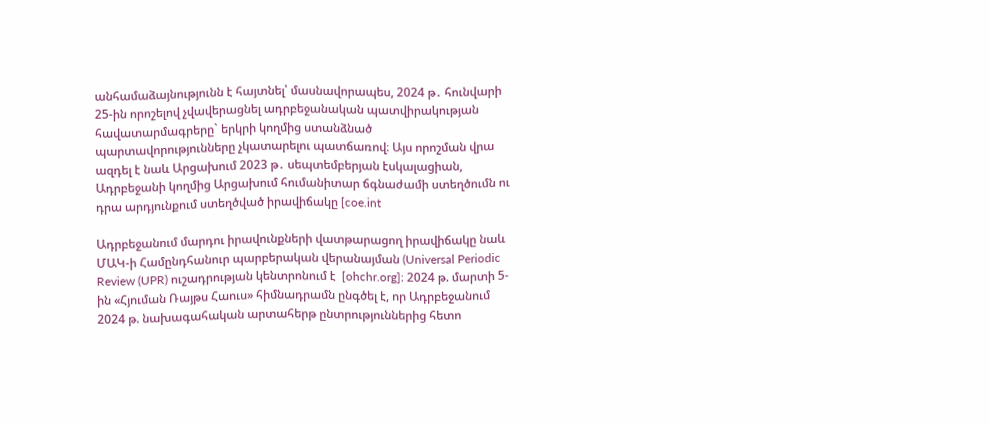անհամաձայնությունն է հայտնել՝ մասնավորապես, 2024 թ․ հունվարի 25-ին որոշելով չվավերացնել ադրբեջանական պատվիրակության հավատարմագրերը` երկրի կողմից ստանձնած պարտավորությունները չկատարելու պատճառով։ Այս որոշման վրա ազդել է նաև Արցախում 2023 թ․ սեպտեմբերյան էսկալացիան, Ադրբեջանի կողմից Արցախում հումանիտար ճգնաժամի ստեղծումն ու դրա արդյունքում ստեղծված իրավիճակը [coe.int

Ադրբեջանում մարդու իրավունքների վատթարացող իրավիճակը նաև ՄԱԿ-ի Համընդհանուր պարբերական վերանայման (Universal Periodic Review (UPR) ուշադրության կենտրոնում է  [ohchr.org]։ 2024 թ. մարտի 5-ին «Հյուման Ռայթս Հաուս» հիմնադրամն ընգծել է, որ Ադրբեջանում 2024 թ. նախագահական արտահերթ ընտրություններից հետո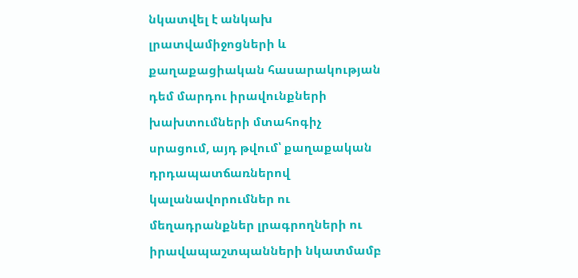նկատվել է անկախ լրատվամիջոցների և քաղաքացիական հասարակության դեմ մարդու իրավունքների խախտումների մտահոգիչ սրացում, այդ թվում՝ քաղաքական դրդապատճառներով կալանավորումներ ու մեղադրանքներ լրագրողների ու իրավապաշտպանների նկատմամբ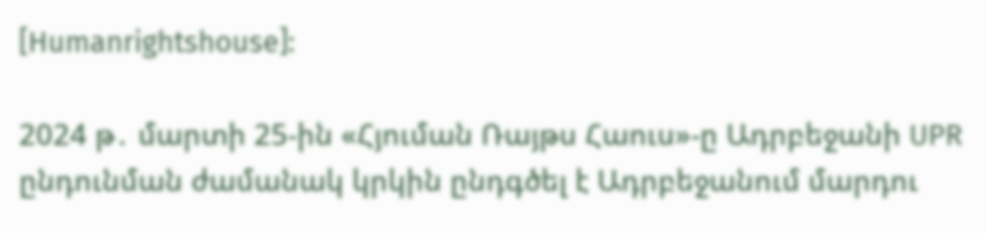[Humanrightshouse]:

2024 թ․ մարտի 25-ին «Հյուման Ռայթս Հաուս»-ը Ադրբեջանի UPR ընդունման ժամանակ կրկին ընդգծել է Ադրբեջանում մարդու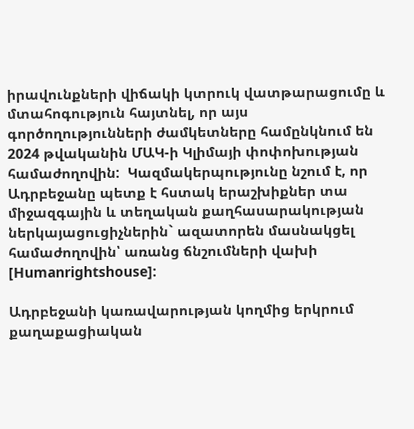իրավունքների վիճակի կտրուկ վատթարացումը և մտահոգություն հայտնել, որ այս գործողությունների ժամկետները համընկնում են  2024 թվականին ՄԱԿ-ի Կլիմայի փոփոխության համաժողովին:  Կազմակերպությունը նշում է, որ Ադրբեջանը պետք է հստակ երաշխիքներ տա միջազգային և տեղական քաղհասարակության ներկայացուցիչներին` ազատորեն մասնակցել  համաժողովին՝ առանց ճնշումների վախի [Humanrightshouse]:

Ադրբեջանի կառավարության կողմից երկրում քաղաքացիական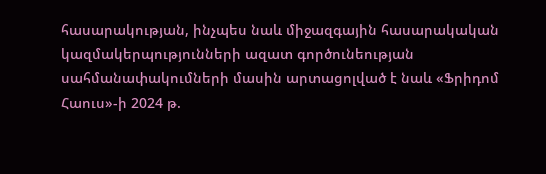հասարակության, ինչպես նաև միջազգային հասարակական կազմակերպությունների ազատ գործունեության սահմանափակումների մասին արտացոլված է նաև «Ֆրիդոմ Հաուս»-ի 2024 թ.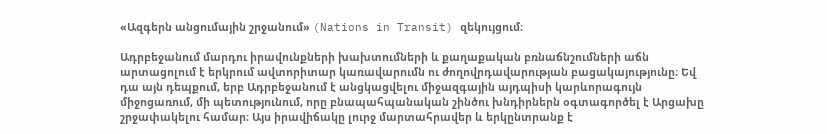«Ազգերն անցումային շրջանում» (Nations in Transit) զեկույցում։

Ադրբեջանում մարդու իրավունքների խախտումների և քաղաքական բռնաճնշումների աճն արտացոլում է երկրում ավտորիտար կառավարումն ու ժողովրդավարության բացակայությունը։ Եվ դա այն դեպքում, երբ Ադրբեջանում է անցկացվելու միջազգային այդպիսի կարևորագույն միջոցառում, մի պետությունում, որը բնապահպանական շինծու խնդիրներն օգտագործել է Արցախը շրջափակելու համար։ Այս իրավիճակը լուրջ մարտահրավեր և երկընտրանք է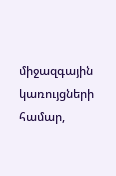միջազգային կառույցների համար,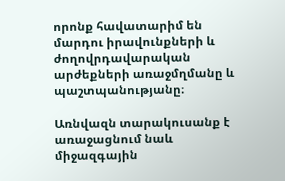որոնք հավատարիմ են մարդու իրավունքների և ժողովրդավարական արժեքների առաջմղմանը և պաշտպանությանը։

Առնվազն տարակուսանք է առաջացնում նաև միջազգային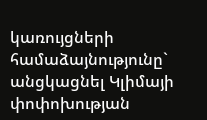կառույցների համաձայնությունը` անցկացնել Կլիմայի փոփոխության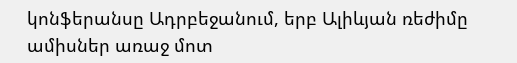կոնֆերանսը Ադրբեջանում, երբ Ալիևյան ռեժիմը ամիսներ առաջ մոտ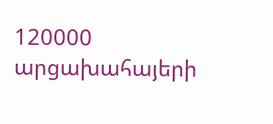120000 արցախահայերի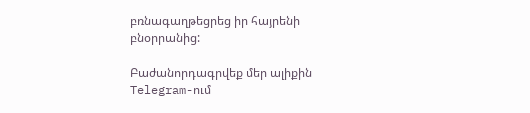բռնագաղթեցրեց իր հայրենի բնօրրանից:

Բաժանորդագրվեք մեր ալիքին Telegram-ում